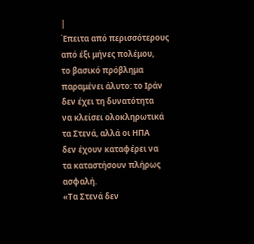|
Έπειτα από περισσότερους
από έξι μήνες πολέμου,
το βασικό πρόβλημα
παραμένει άλυτο: το Ιράν
δεν έχει τη δυνατότητα
να κλείσει ολοκληρωτικά
τα Στενά, αλλά οι ΗΠΑ
δεν έχουν καταφέρει να
τα καταστήσουν πλήρως
ασφαλή.
«Τα Στενά δεν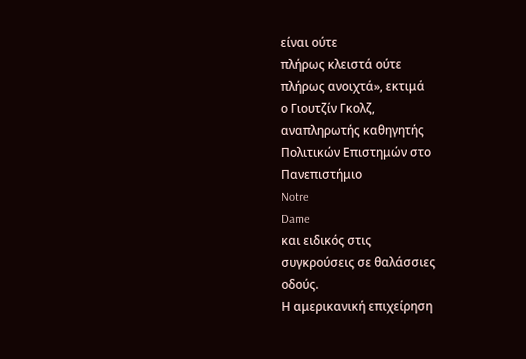είναι ούτε
πλήρως κλειστά ούτε
πλήρως ανοιχτά», εκτιμά
ο Γιουτζίν Γκολζ,
αναπληρωτής καθηγητής
Πολιτικών Επιστημών στο
Πανεπιστήμιο
Notre
Dame
και ειδικός στις
συγκρούσεις σε θαλάσσιες
οδούς.
Η αμερικανική επιχείρηση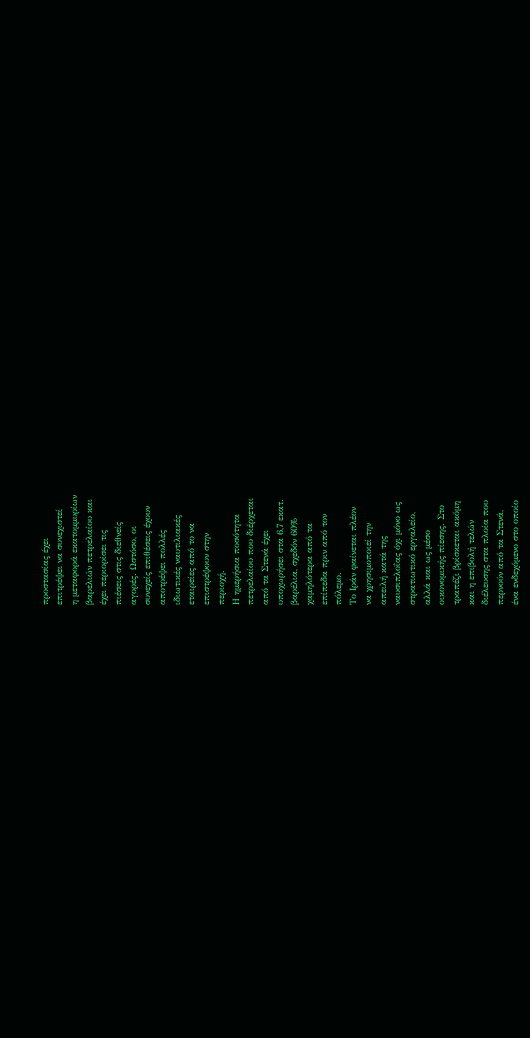προστασίας έχει
επιτρέψει να συνεχιστεί
η μεταφορά εκατομμυρίων
βαρελιών πετρελαίου και
έχει περιορίσει τις
πιέσεις στις διεθνείς
αγορές. Ωστόσο, οι
συνεχείς επιθέσεις έχουν
αποτρέψει πολλές
ιδιωτικές ναυτιλιακές
εταιρείες από το να
επιστρέψουν στην
περιοχή.
Η ημερήσια ποσότητα
πετρελαίου που διέρχεται
από τα Στενά έχει
υποχωρήσει στα 6,7 εκατ.
βαρέλια, σχεδόν 60%
χαμηλότερα από τα
επίπεδα πριν από τον
πόλεμο.
Το Ιράν φαίνεται πλέον
να χρησιμοποιεί την
απειλή κατά της
ναυσιπλοΐας όχι μόνο ως
στρατιωτικό εργαλείο,
αλλά και ως μέσο
οικονομικής πίεσης. Στο
τραπέζι βρίσκεται ακόμη
και η επιβολή τελών
διέλευσης στα πλοία που
περνούν από τα Στενά,
ένα ενδεχόμενο στο οποίο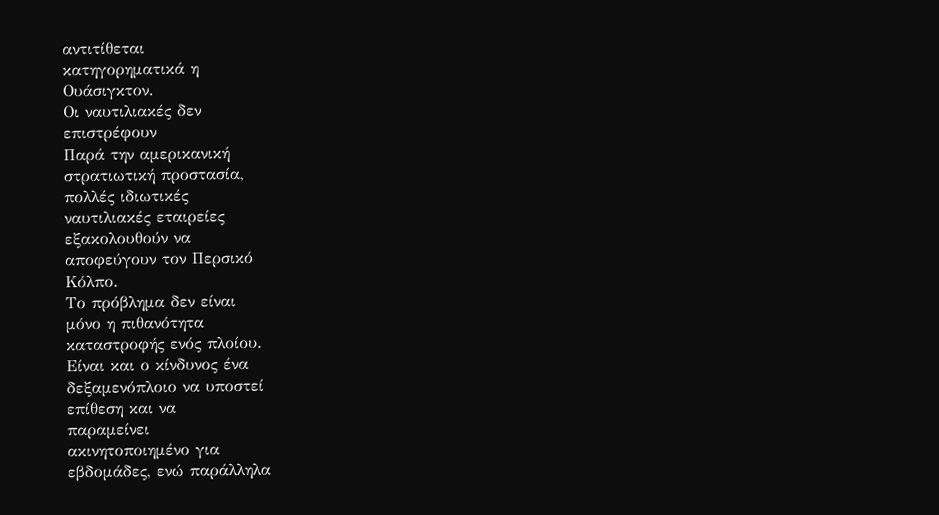αντιτίθεται
κατηγορηματικά η
Ουάσιγκτον.
Οι ναυτιλιακές δεν
επιστρέφουν
Παρά την αμερικανική
στρατιωτική προστασία,
πολλές ιδιωτικές
ναυτιλιακές εταιρείες
εξακολουθούν να
αποφεύγουν τον Περσικό
Κόλπο.
Το πρόβλημα δεν είναι
μόνο η πιθανότητα
καταστροφής ενός πλοίου.
Είναι και ο κίνδυνος ένα
δεξαμενόπλοιο να υποστεί
επίθεση και να
παραμείνει
ακινητοποιημένο για
εβδομάδες, ενώ παράλληλα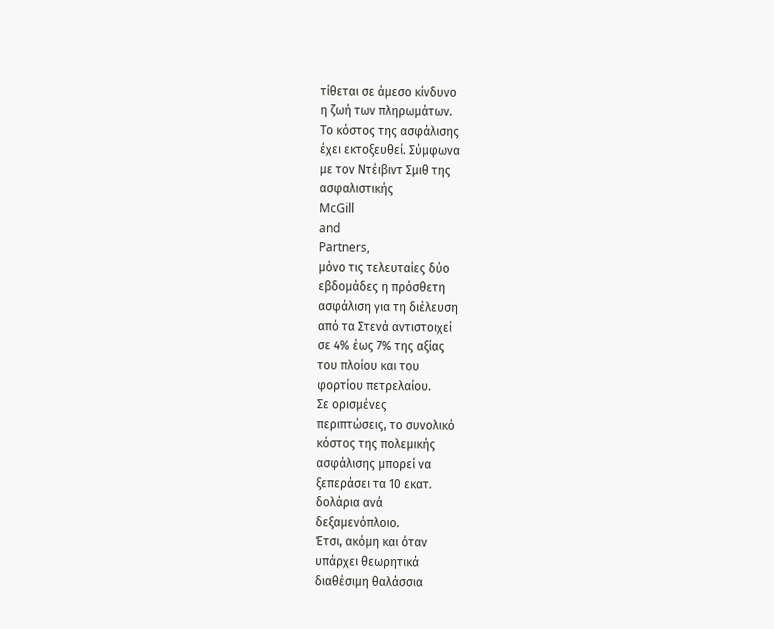τίθεται σε άμεσο κίνδυνο
η ζωή των πληρωμάτων.
Το κόστος της ασφάλισης
έχει εκτοξευθεί. Σύμφωνα
με τον Ντέιβιντ Σμιθ της
ασφαλιστικής
McGill
and
Partners,
μόνο τις τελευταίες δύο
εβδομάδες η πρόσθετη
ασφάλιση για τη διέλευση
από τα Στενά αντιστοιχεί
σε 4% έως 7% της αξίας
του πλοίου και του
φορτίου πετρελαίου.
Σε ορισμένες
περιπτώσεις, το συνολικό
κόστος της πολεμικής
ασφάλισης μπορεί να
ξεπεράσει τα 10 εκατ.
δολάρια ανά
δεξαμενόπλοιο.
Έτσι, ακόμη και όταν
υπάρχει θεωρητικά
διαθέσιμη θαλάσσια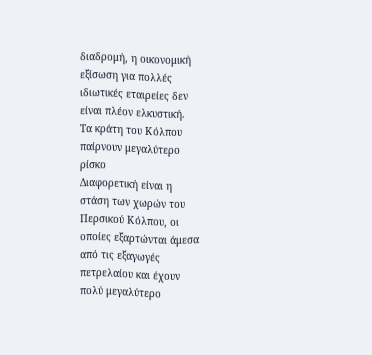διαδρομή, η οικονομική
εξίσωση για πολλές
ιδιωτικές εταιρείες δεν
είναι πλέον ελκυστική.
Τα κράτη του Κόλπου
παίρνουν μεγαλύτερο
ρίσκο
Διαφορετική είναι η
στάση των χωρών του
Περσικού Κόλπου, οι
οποίες εξαρτώνται άμεσα
από τις εξαγωγές
πετρελαίου και έχουν
πολύ μεγαλύτερο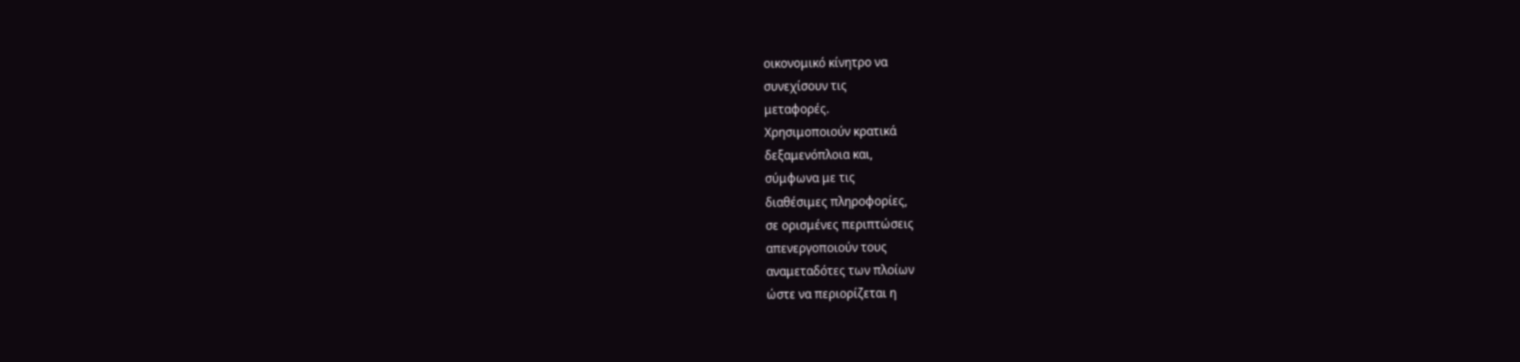οικονομικό κίνητρο να
συνεχίσουν τις
μεταφορές.
Χρησιμοποιούν κρατικά
δεξαμενόπλοια και,
σύμφωνα με τις
διαθέσιμες πληροφορίες,
σε ορισμένες περιπτώσεις
απενεργοποιούν τους
αναμεταδότες των πλοίων
ώστε να περιορίζεται η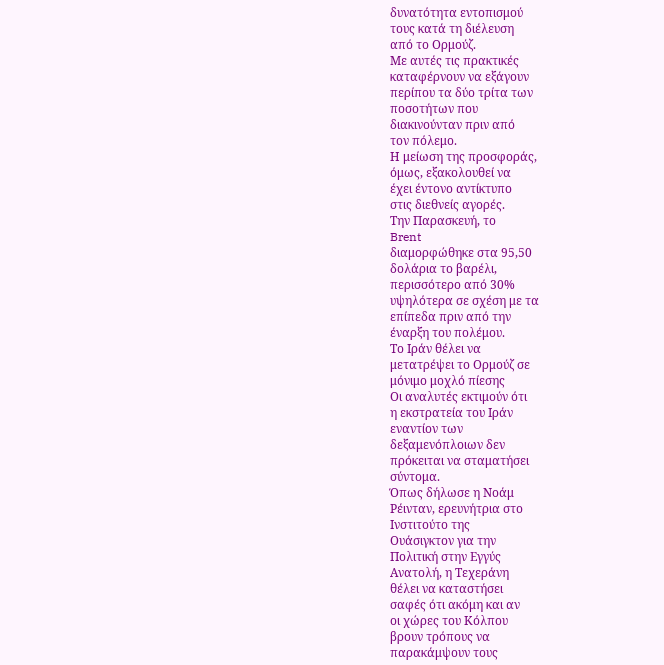δυνατότητα εντοπισμού
τους κατά τη διέλευση
από το Ορμούζ.
Με αυτές τις πρακτικές
καταφέρνουν να εξάγουν
περίπου τα δύο τρίτα των
ποσοτήτων που
διακινούνταν πριν από
τον πόλεμο.
Η μείωση της προσφοράς,
όμως, εξακολουθεί να
έχει έντονο αντίκτυπο
στις διεθνείς αγορές.
Την Παρασκευή, το
Brent
διαμορφώθηκε στα 95,50
δολάρια το βαρέλι,
περισσότερο από 30%
υψηλότερα σε σχέση με τα
επίπεδα πριν από την
έναρξη του πολέμου.
Το Ιράν θέλει να
μετατρέψει το Ορμούζ σε
μόνιμο μοχλό πίεσης
Οι αναλυτές εκτιμούν ότι
η εκστρατεία του Ιράν
εναντίον των
δεξαμενόπλοιων δεν
πρόκειται να σταματήσει
σύντομα.
Όπως δήλωσε η Νοάμ
Ρέινταν, ερευνήτρια στο
Ινστιτούτο της
Ουάσιγκτον για την
Πολιτική στην Εγγύς
Ανατολή, η Τεχεράνη
θέλει να καταστήσει
σαφές ότι ακόμη και αν
οι χώρες του Κόλπου
βρουν τρόπους να
παρακάμψουν τους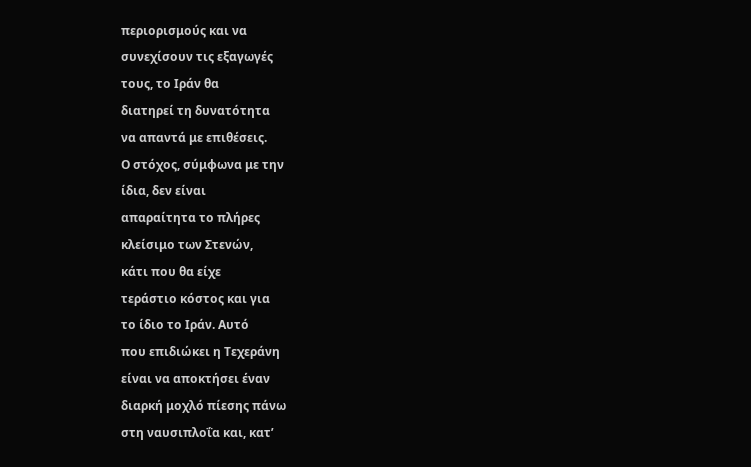περιορισμούς και να
συνεχίσουν τις εξαγωγές
τους, το Ιράν θα
διατηρεί τη δυνατότητα
να απαντά με επιθέσεις.
Ο στόχος, σύμφωνα με την
ίδια, δεν είναι
απαραίτητα το πλήρες
κλείσιμο των Στενών,
κάτι που θα είχε
τεράστιο κόστος και για
το ίδιο το Ιράν. Αυτό
που επιδιώκει η Τεχεράνη
είναι να αποκτήσει έναν
διαρκή μοχλό πίεσης πάνω
στη ναυσιπλοΐα και, κατ’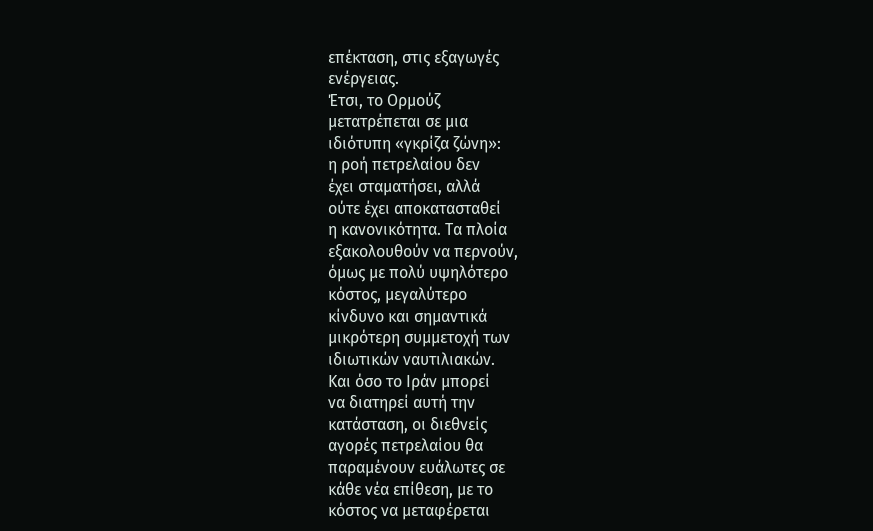επέκταση, στις εξαγωγές
ενέργειας.
Έτσι, το Ορμούζ
μετατρέπεται σε μια
ιδιότυπη «γκρίζα ζώνη»:
η ροή πετρελαίου δεν
έχει σταματήσει, αλλά
ούτε έχει αποκατασταθεί
η κανονικότητα. Τα πλοία
εξακολουθούν να περνούν,
όμως με πολύ υψηλότερο
κόστος, μεγαλύτερο
κίνδυνο και σημαντικά
μικρότερη συμμετοχή των
ιδιωτικών ναυτιλιακών.
Και όσο το Ιράν μπορεί
να διατηρεί αυτή την
κατάσταση, οι διεθνείς
αγορές πετρελαίου θα
παραμένουν ευάλωτες σε
κάθε νέα επίθεση, με το
κόστος να μεταφέρεται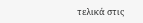τελικά στις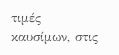τιμές
καυσίμων, στις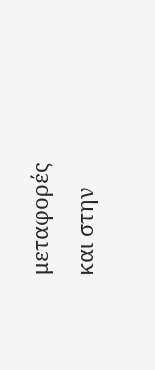μεταφορές
και στην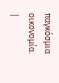παγκόσμια
οικονομία.
|